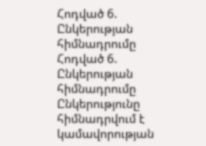Հոդված 6. Ընկերության հիմնադրումը
Հոդված 6. Ընկերության հիմնադրումը
Ընկերությունը հիմնադրվում է կամավորության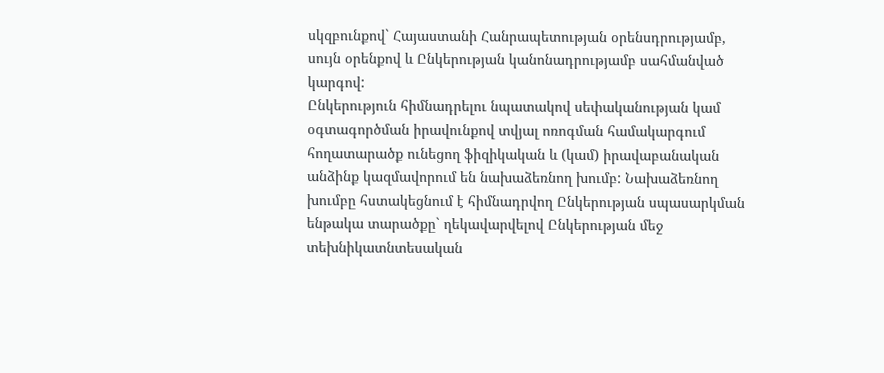սկզբունքով` Հայաստանի Հանրապետության օրենսդրությամբ, սույն օրենքով և Ընկերության կանոնադրությամբ սահմանված կարգով:
Ընկերություն հիմնադրելու նպատակով սեփականության կամ օգտագործման իրավունքով տվյալ ոռոգման համակարգում հողատարածք ունեցող ֆիզիկական և (կամ) իրավաբանական անձինք կազմավորում են նախաձեռնող խումբ: Նախաձեռնող խումբը հստակեցնում է հիմնադրվող Ընկերության սպասարկման ենթակա տարածքը` ղեկավարվելով Ընկերության մեջ տեխնիկատնտեսական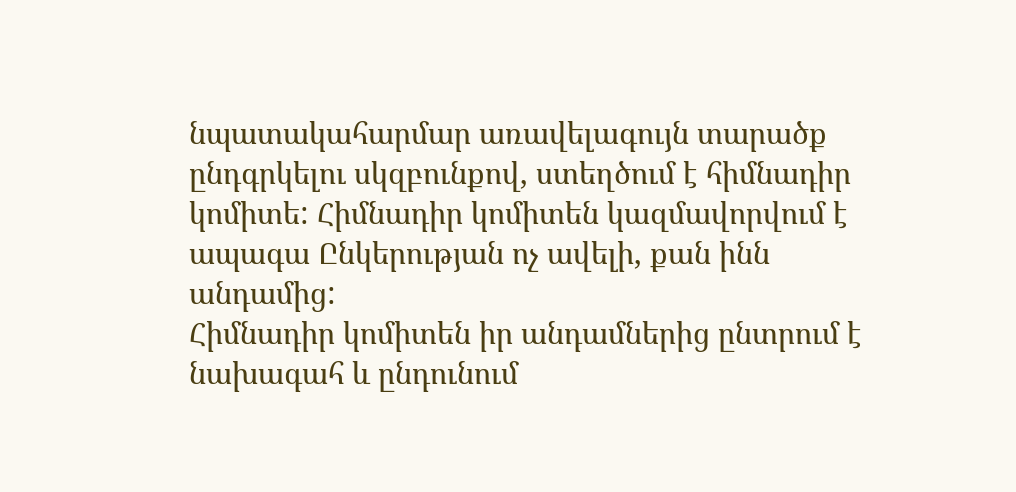նպատակահարմար առավելագույն տարածք ընդգրկելու սկզբունքով, ստեղծում է հիմնադիր կոմիտե: Հիմնադիր կոմիտեն կազմավորվում է ապագա Ընկերության ոչ ավելի, քան ինն անդամից:
Հիմնադիր կոմիտեն իր անդամներից ընտրում է նախագահ և ընդունում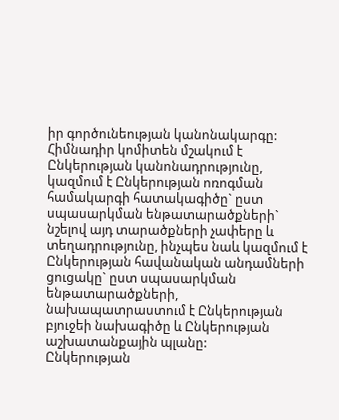իր գործունեության կանոնակարգը:
Հիմնադիր կոմիտեն մշակում է Ընկերության կանոնադրությունը, կազմում է Ընկերության ոռոգման համակարգի հատակագիծը` ըստ սպասարկման ենթատարածքների` նշելով այդ տարածքների չափերը և տեղադրությունը, ինչպես նաև կազմում է Ընկերության հավանական անդամների ցուցակը` ըստ սպասարկման ենթատարածքների, նախապատրաստում է Ընկերության բյուջեի նախագիծը և Ընկերության աշխատանքային պլանը:
Ընկերության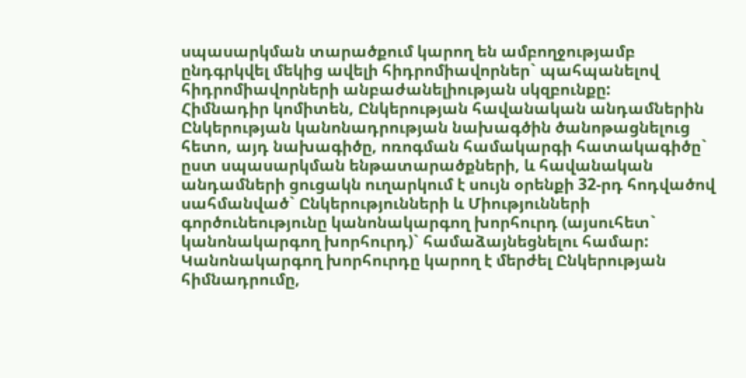սպասարկման տարածքում կարող են ամբողջությամբ ընդգրկվել մեկից ավելի հիդրոմիավորներ` պահպանելով հիդրոմիավորների անբաժանելիության սկզբունքը:
Հիմնադիր կոմիտեն, Ընկերության հավանական անդամներին Ընկերության կանոնադրության նախագծին ծանոթացնելուց հետո, այդ նախագիծը, ոռոգման համակարգի հատակագիծը` ըստ սպասարկման ենթատարածքների, և հավանական անդամների ցուցակն ուղարկում է սույն օրենքի 32-րդ հոդվածով սահմանված` Ընկերությունների և Միությունների գործունեությունը կանոնակարգող խորհուրդ (այսուհետ` կանոնակարգող խորհուրդ)` համաձայնեցնելու համար:
Կանոնակարգող խորհուրդը կարող է մերժել Ընկերության հիմնադրումը,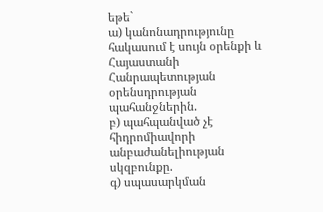եթե`
ա) կանոնադրությունը հակասում է սույն օրենքի և Հայաստանի Հանրապետության օրենսդրության պահանջներին.
բ) պահպանված չէ հիդրոմիավորի անբաժանելիության սկզբունքը.
գ) սպասարկման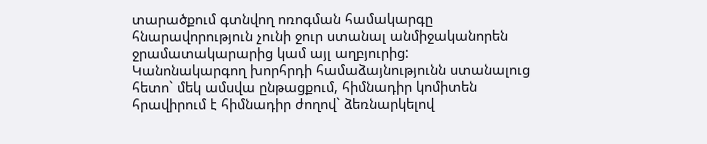տարածքում գտնվող ոռոգման համակարգը հնարավորություն չունի ջուր ստանալ անմիջականորեն ջրամատակարարից կամ այլ աղբյուրից:
Կանոնակարգող խորհրդի համաձայնությունն ստանալուց հետո` մեկ ամսվա ընթացքում, հիմնադիր կոմիտեն հրավիրում է հիմնադիր ժողով` ձեռնարկելով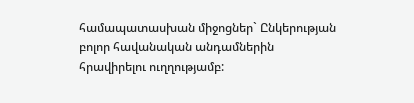համապատասխան միջոցներ` Ընկերության բոլոր հավանական անդամներին հրավիրելու ուղղությամբ: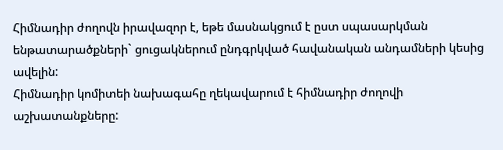Հիմնադիր ժողովն իրավազոր է, եթե մասնակցում է ըստ սպասարկման ենթատարածքների` ցուցակներում ընդգրկված հավանական անդամների կեսից ավելին:
Հիմնադիր կոմիտեի նախագահը ղեկավարում է հիմնադիր ժողովի աշխատանքները: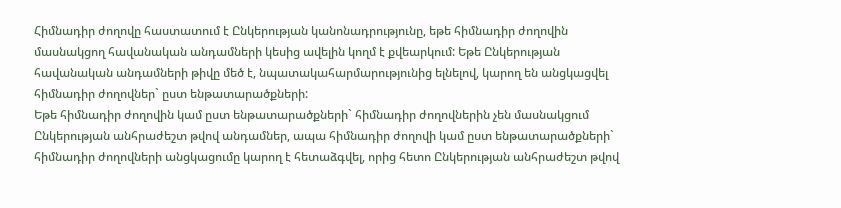Հիմնադիր ժողովը հաստատում է Ընկերության կանոնադրությունը, եթե հիմնադիր ժողովին մասնակցող հավանական անդամների կեսից ավելին կողմ է քվեարկում: Եթե Ընկերության հավանական անդամների թիվը մեծ է, նպատակահարմարությունից ելնելով, կարող են անցկացվել հիմնադիր ժողովներ` ըստ ենթատարածքների:
Եթե հիմնադիր ժողովին կամ ըստ ենթատարածքների` հիմնադիր ժողովներին չեն մասնակցում Ընկերության անհրաժեշտ թվով անդամներ, ապա հիմնադիր ժողովի կամ ըստ ենթատարածքների` հիմնադիր ժողովների անցկացումը կարող է հետաձգվել, որից հետո Ընկերության անհրաժեշտ թվով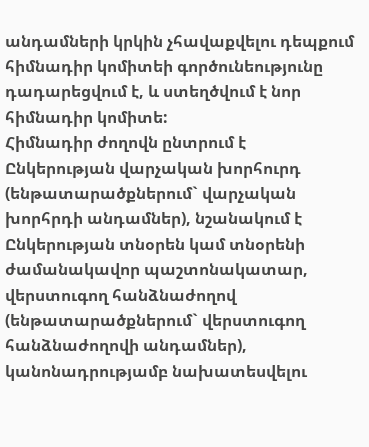անդամների կրկին չհավաքվելու դեպքում հիմնադիր կոմիտեի գործունեությունը դադարեցվում է, և ստեղծվում է նոր հիմնադիր կոմիտե:
Հիմնադիր ժողովն ընտրում է Ընկերության վարչական խորհուրդ (ենթատարածքներում` վարչական խորհրդի անդամներ), նշանակում է Ընկերության տնօրեն կամ տնօրենի ժամանակավոր պաշտոնակատար, վերստուգող հանձնաժողով (ենթատարածքներում` վերստուգող հանձնաժողովի անդամներ), կանոնադրությամբ նախատեսվելու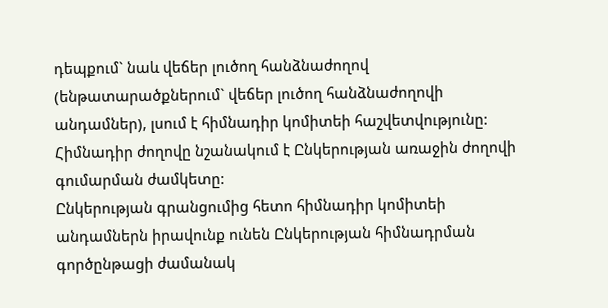դեպքում` նաև վեճեր լուծող հանձնաժողով (ենթատարածքներում` վեճեր լուծող հանձնաժողովի անդամներ), լսում է հիմնադիր կոմիտեի հաշվետվությունը:
Հիմնադիր ժողովը նշանակում է Ընկերության առաջին ժողովի գումարման ժամկետը:
Ընկերության գրանցումից հետո հիմնադիր կոմիտեի անդամներն իրավունք ունեն Ընկերության հիմնադրման գործընթացի ժամանակ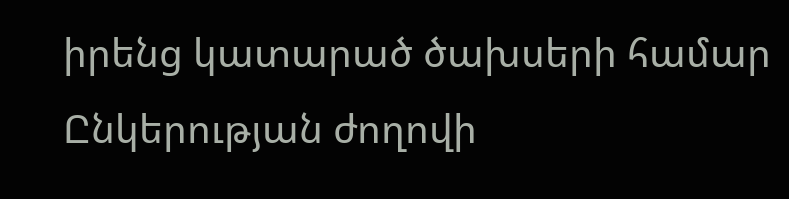իրենց կատարած ծախսերի համար Ընկերության ժողովի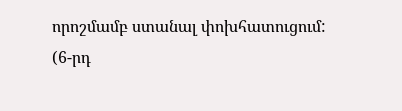որոշմամբ ստանալ փոխհատուցում:
(6-րդ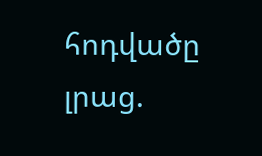հոդվածը լրաց.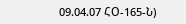09.04.07 ՀՕ-165-Ն)